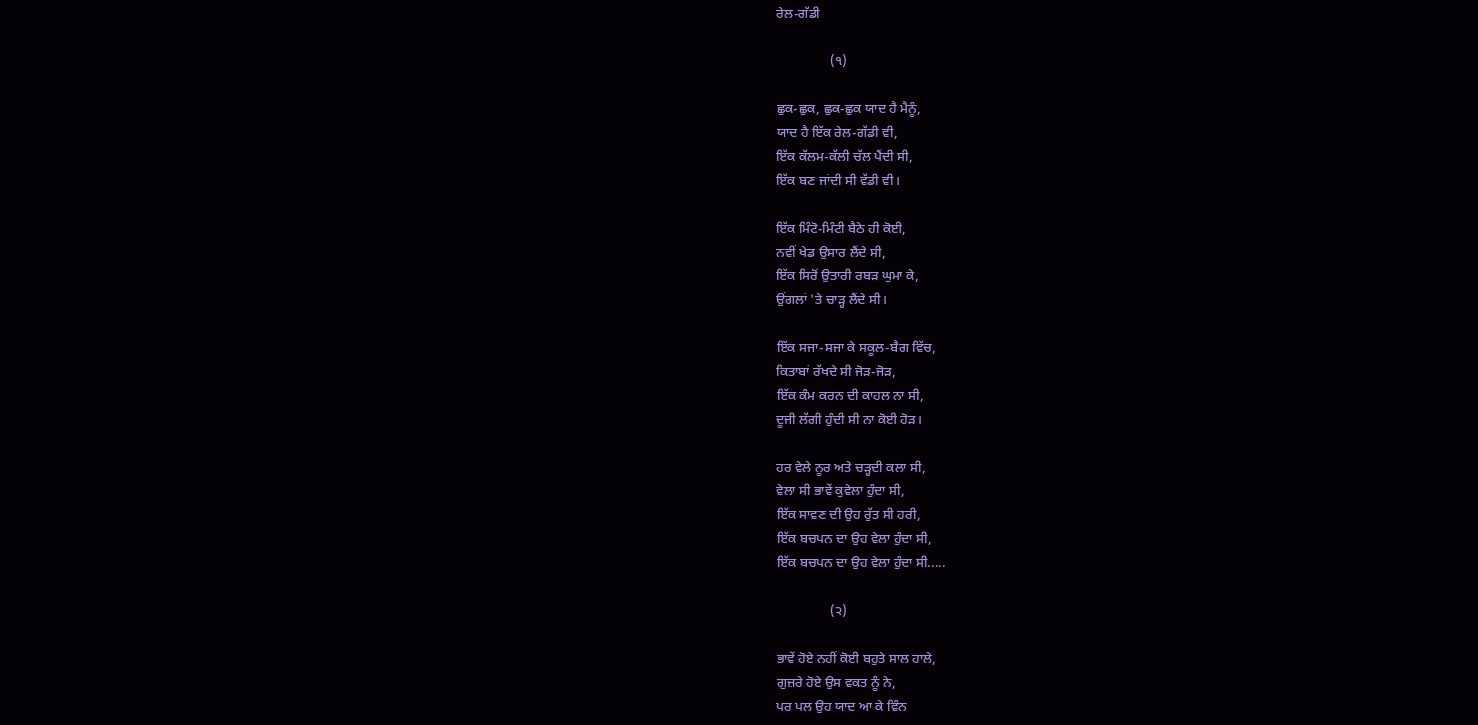ਰੇਲ-ਗੱਡੀ

                (੧)

ਛੁਕ-ਛੁਕ, ਛੁਕ-ਛੁਕ ਯਾਦ ਹੈ ਮੈਨੂੰ,
ਯਾਦ ਹੈ ਇੱਕ ਰੇਲ-ਗੱਡੀ ਵੀ,
ਇੱਕ ਕੱਲਮ-ਕੱਲੀ ਚੱਲ ਪੈਂਦੀ ਸੀ,
ਇੱਕ ਬਣ ਜਾਂਦੀ ਸੀ ਵੱਡੀ ਵੀ।

ਇੱਕ ਮਿੰਟੋ-ਮਿੰਟੀ ਬੈਠੇ ਹੀ ਕੋਈ,
ਨਵੀਂ ਖੇਡ ਉਸਾਰ ਲੈਂਦੇ ਸੀ,
ਇੱਕ ਸਿਰੋਂ ਉਤਾਰੀ ਰਬੜ ਘੁਮਾ ਕੇ,
ਉਂਗਲਾਂ 'ਤੇ ਚਾੜ੍ਹ ਲੈਂਦੇ ਸੀ।

ਇੱਕ ਸਜਾ-ਸਜਾ ਕੇ ਸਕੂਲ-ਬੈਗ ਵਿੱਚ,
ਕਿਤਾਬਾਂ ਰੱਖਦੇ ਸੀ ਜੋੜ-ਜੋੜ,
ਇੱਕ ਕੰਮ ਕਰਨ ਦੀ ਕਾਹਲ ਨਾ ਸੀ,
ਦੂਜੀ ਲੱਗੀ ਹੁੰਦੀ ਸੀ ਨਾ ਕੋਈ ਹੋੜ।

ਹਰ ਵੇਲੇ ਨੂਰ ਅਤੇ ਚੜ੍ਹਦੀ ਕਲਾ ਸੀ,
ਵੇਲਾ ਸੀ ਭਾਵੇਂ ਕੁਵੇਲਾ ਹੁੰਦਾ ਸੀ,
ਇੱਕ ਸਾਵਣ ਦੀ ਉਹ ਰੁੱਤ ਸੀ ਹਰੀ,
ਇੱਕ ਬਚਪਨ ਦਾ ਉਹ ਵੇਲਾ ਹੁੰਦਾ ਸੀ,
ਇੱਕ ਬਚਪਨ ਦਾ ਉਹ ਵੇਲਾ ਹੁੰਦਾ ਸੀ.....

                (੨)

ਭਾਵੇਂ ਹੋਏ ਨਹੀਂ ਕੋਈ ਬਹੁਤੇ ਸਾਲ ਹਾਲੇ,
ਗੁਜ਼ਰੇ ਹੋਏ ਉਸ ਵਕਤ ਨੂੰ ਨੇ,
ਪਰ ਪਲ ਉਹ ਯਾਦ ਆ ਕੇ ਵਿੰਨ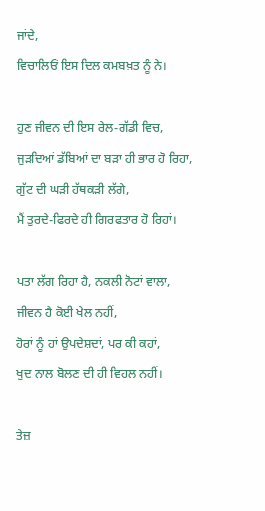ਜਾਂਦੇ,
ਵਿਚਾਲਿਓਂ ਇਸ ਦਿਲ ਕਮਬਖ਼ਤ ਨੂੰ ਨੇ।

ਹੁਣ ਜੀਵਨ ਦੀ ਇਸ ਰੇਲ-ਗੱਡੀ ਵਿਚ,
ਜੁੜਦਿਆਂ ਡੱਬਿਆਂ ਦਾ ਬੜਾ ਹੀ ਭਾਰ ਹੋ ਰਿਹਾ,
ਗੁੱਟ ਦੀ ਘੜੀ ਹੱਥਕੜੀ ਲੱਗੇ,
ਮੈਂ ਤੁਰਦੇ-ਫਿਰਦੇ ਹੀ ਗਿਰਫਤਾਰ ਹੋ ਰਿਹਾਂ।

ਪਤਾ ਲੱਗ ਰਿਹਾ ਹੈ, ਨਕਲੀ ਨੋਟਾਂ ਵਾਲਾ,
ਜੀਵਨ ਹੈ ਕੋਈ ਖੇਲ ਨਹੀਂ,
ਹੋਰਾਂ ਨੂੰ ਹਾਂ ਉਪਦੇਸ਼ਦਾਂ, ਪਰ ਕੀ ਕਹਾਂ,
ਖੁਦ ਨਾਲ ਬੋਲਣ ਦੀ ਹੀ ਵਿਹਲ ਨਹੀਂ।

ਤੇਜ਼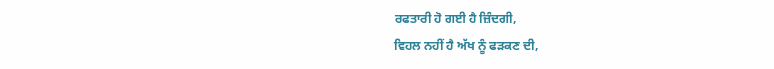ਰਫਤਾਰੀ ਹੋ ਗਈ ਹੈ ਜ਼ਿੰਦਗੀ,
ਵਿਹਲ ਨਹੀਂ ਹੈ ਅੱਖ ਨੂੰ ਫੜਕਣ ਦੀ,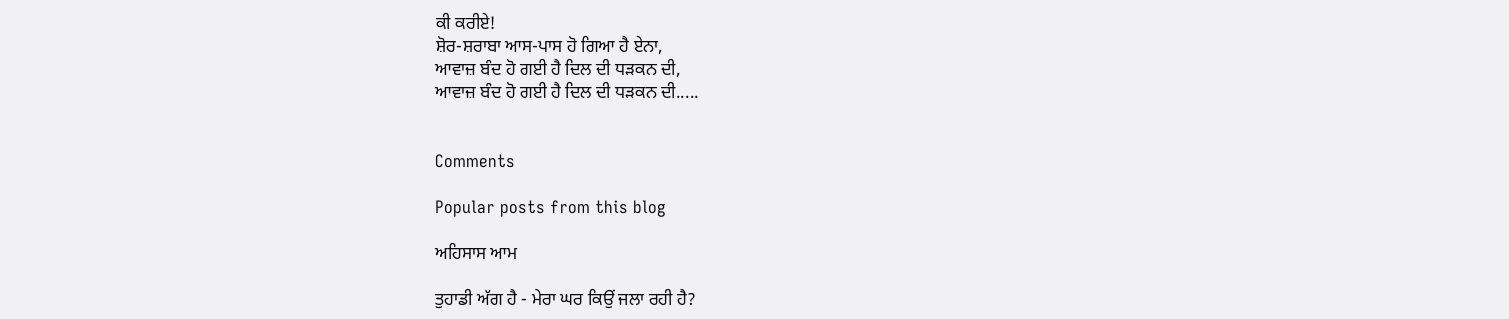ਕੀ ਕਰੀਏ!
ਸ਼ੋਰ-ਸ਼ਰਾਬਾ ਆਸ-ਪਾਸ ਹੋ ਗਿਆ ਹੈ ਏਨਾ,
ਆਵਾਜ਼ ਬੰਦ ਹੋ ਗਈ ਹੈ ਦਿਲ ਦੀ ਧੜਕਨ ਦੀ,
ਆਵਾਜ਼ ਬੰਦ ਹੋ ਗਈ ਹੈ ਦਿਲ ਦੀ ਧੜਕਨ ਦੀ.....


Comments

Popular posts from this blog

ਅਹਿਸਾਸ ਆਮ

ਤੁਹਾਡੀ ਅੱਗ ਹੈ - ਮੇਰਾ ਘਰ ਕਿਉਂ ਜਲਾ ਰਹੀ ਹੈ?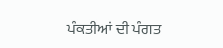ਪੰਕਤੀਆਂ ਦੀ ਪੰਗਤ